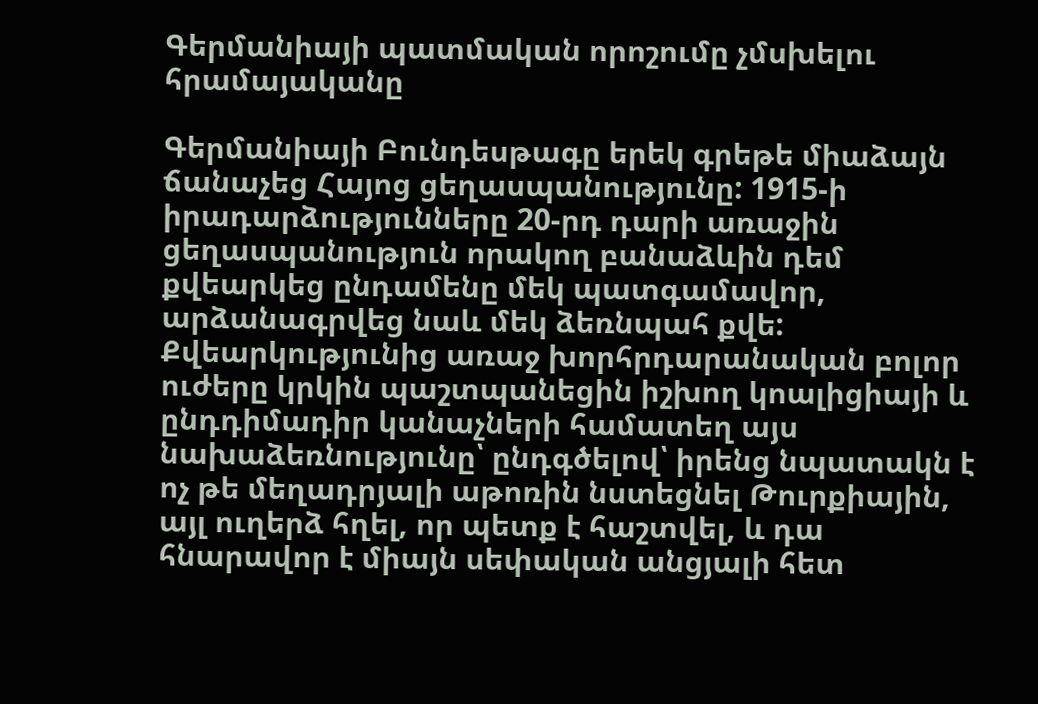Գերմանիայի պատմական որոշումը չմսխելու հրամայականը

Գերմանիայի Բունդեսթագը երեկ գրեթե միաձայն ճանաչեց Հայոց ցեղասպանությունը: 1915-ի իրադարձությունները 20-րդ դարի առաջին ցեղասպանություն որակող բանաձևին դեմ քվեարկեց ընդամենը մեկ պատգամավոր, արձանագրվեց նաև մեկ ձեռնպահ քվե: Քվեարկությունից առաջ խորհրդարանական բոլոր ուժերը կրկին պաշտպանեցին իշխող կոալիցիայի և ընդդիմադիր կանաչների համատեղ այս նախաձեռնությունը՝ ընդգծելով՝ իրենց նպատակն է ոչ թե մեղադրյալի աթոռին նստեցնել Թուրքիային, այլ ուղերձ հղել, որ պետք է հաշտվել, և դա հնարավոր է միայն սեփական անցյալի հետ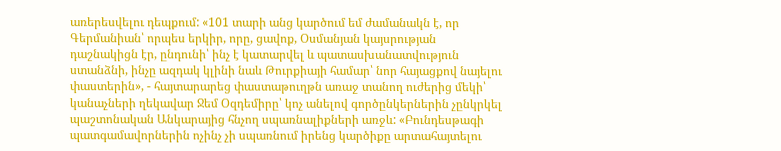առերեսվելու դեպքում: «101 տարի անց կարծում եմ ժամանակն է, որ Գերմանիան՝ որպես երկիր, որը, ցավոք, Օսմանյան կայսրության դաշնակիցն էր, ընդունի՝ ինչ է կատարվել և պատասխանատվություն ստանձնի, ինչը ազդակ կլինի նաև Թուրքիայի համար՝ նոր հայացքով նայելու փաստերին», - հայտարարեց փաստաթուղթն առաջ տանող ուժերից մեկի՝ կանաչների ղեկավար Ջեմ Օզդեմիրը՝ կոչ անելով գործընկերներին չընկրկել պաշտոնական Անկարայից հնչող սպառնալիքների առջև: «Բունդեսթագի պատգամավորներին ոչինչ չի սպառնում իրենց կարծիքը արտահայտելու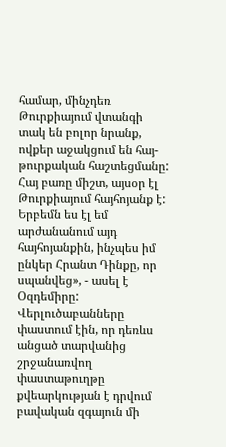համար, մինչդեռ Թուրքիայում վտանգի տակ են բոլոր նրանք, ովքեր աջակցում են հայ-թուրքական հաշտեցմանը: Հայ բառը միշտ, այսօր էլ Թուրքիայում հայհոյանք է: Երբեմն ես էլ եմ արժանանում այդ հայհոյանքին, ինչպես իմ ընկեր Հրանտ Դինքը, որ սպանվեց», - ասել է Օզդեմիրը: Վերլուծաբանները փաստում էին, որ դեռևս անցած տարվանից շրջանառվող փաստաթուղթը քվեարկության է դրվում բավական զգայուն մի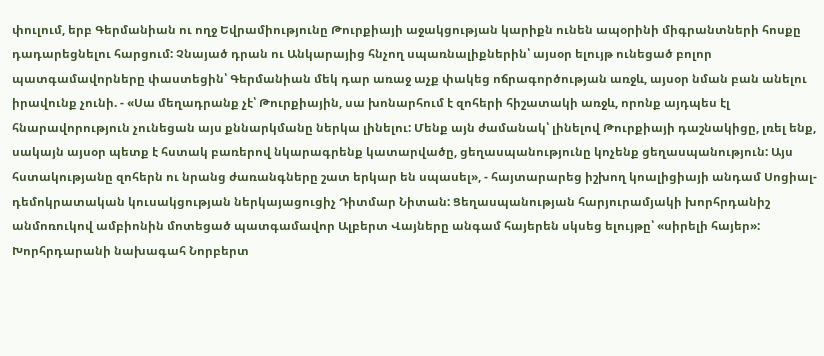փուլում, երբ Գերմանիան ու ողջ Եվրամիությունը Թուրքիայի աջակցության կարիքն ունեն ապօրինի միգրանտների հոսքը դադարեցնելու հարցում: Չնայած դրան ու Անկարայից հնչող սպառնալիքներին՝ այսօր ելույթ ունեցած բոլոր պատգամավորները փաստեցին՝ Գերմանիան մեկ դար առաջ աչք փակեց ոճրագործության առջև, այսօր նման բան անելու իրավունք չունի. - «Սա մեղադրանք չէ՝ Թուրքիային, սա խոնարհում է զոհերի հիշատակի առջև, որոնք այդպես էլ հնարավորություն չունեցան այս քննարկմանը ներկա լինելու: Մենք այն ժամանակ՝ լինելով Թուրքիայի դաշնակիցը, լռել ենք, սակայն այսօր պետք է հստակ բառերով նկարագրենք կատարվածը, ցեղասպանությունը կոչենք ցեղասպանություն: Այս հստակությանը զոհերն ու նրանց ժառանգները շատ երկար են սպասել», - հայտարարեց իշխող կոալիցիայի անդամ Սոցիալ-դեմոկրատական կուսակցության ներկայացուցիչ Դիտմար Նիտան: Ցեղասպանության հարյուրամյակի խորհրդանիշ անմոռուկով ամբիոնին մոտեցած պատգամավոր Ալբերտ Վայները անգամ հայերեն սկսեց ելույթը՝ «սիրելի հայեր»: Խորհրդարանի նախագահ Նորբերտ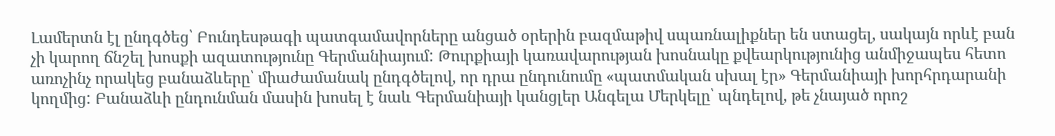Լամերտն էլ ընդգծեց՝ Բունդեսթագի պատգամավորները անցած օրերին բազմաթիվ սպառնալիքներ են ստացել, սակայն որևէ բան չի կարող ճնշել խոսքի ազատությունը Գերմանիայում: Թուրքիայի կառավարության խոսնակը քվեարկությունից անմիջապես հետո առոչինչ որակեց բանաձևերը՝ միաժամանակ ընդգծելով, որ դրա ընդունումը «պատմական սխալ էր» Գերմանիայի խորհրդարանի կողմից: Բանաձևի ընդունման մասին խոսել է նաև Գերմանիայի կանցլեր Անգելա Մերկելը՝ պնդելով, թե չնայած որոշ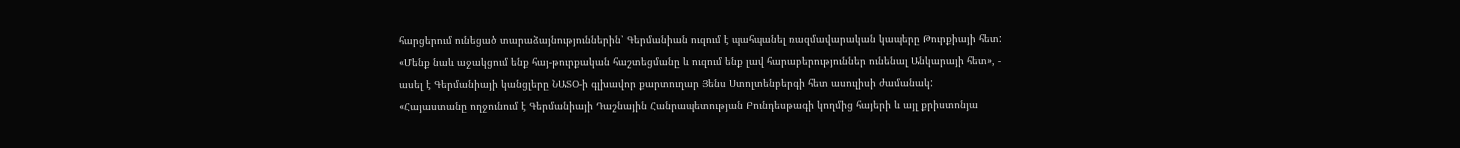հարցերում ունեցած տարաձայնություններին՝ Գերմանիան ուզում է պահպանել ռազմավարական կապերը Թուրքիայի հետ: «Մենք նաև աջակցում ենք հայ-թուրքական հաշտեցմանը և ուզում ենք լավ հարաբերություններ ունենալ Անկարայի հետ», - ասել է Գերմանիայի կանցլերը ՆԱՏՕ-ի գլխավոր քարտուղար Յենս Ստոլտենբերգի հետ ասուլիսի ժամանակ: «Հայաստանը ողջունում է Գերմանիայի Դաշնային Հանրապետության Բունդեսթագի կողմից հայերի և այլ քրիստոնյա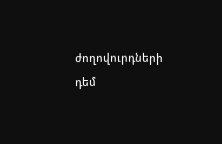ժողովուրդների դեմ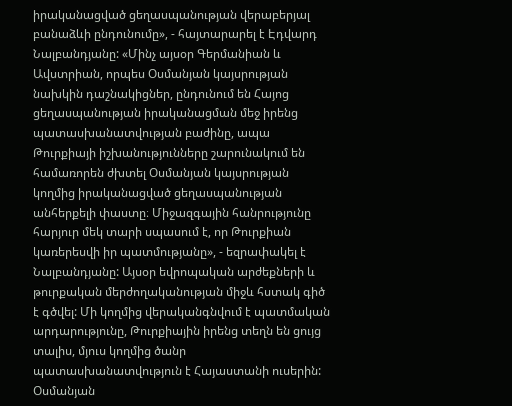իրականացված ցեղասպանության վերաբերյալ բանաձևի ընդունումը», - հայտարարել է Էդվարդ Նալբանդյանը: «Մինչ այսօր Գերմանիան և Ավստրիան, որպես Օսմանյան կայսրության նախկին դաշնակիցներ, ընդունում են Հայոց ցեղասպանության իրականացման մեջ իրենց պատասխանատվության բաժինը, ապա Թուրքիայի իշխանությունները շարունակում են համառորեն ժխտել Օսմանյան կայսրության կողմից իրականացված ցեղասպանության անհերքելի փաստը։ Միջազգային հանրությունը հարյուր մեկ տարի սպասում է, որ Թուրքիան կառերեսվի իր պատմությանը», - եզրափակել է Նալբանդյանը: Այսօր եվրոպական արժեքների և թուրքական մերժողականության միջև հստակ գիծ է գծվել: Մի կողմից վերականգնվում է պատմական արդարությունը, Թուրքիային իրենց տեղն են ցույց տալիս, մյուս կողմից ծանր պատասխանատվություն է Հայաստանի ուսերին: Օսմանյան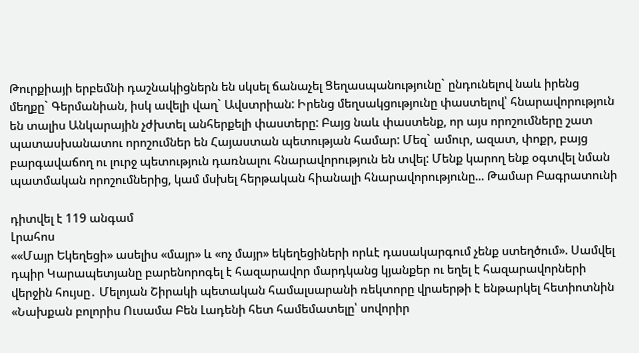Թուրքիայի երբեմնի դաշնակիցներն են սկսել ճանաչել Ցեղասպանությունը` ընդունելով նաև իրենց մեղքը` Գերմանիան, իսկ ավելի վաղ` Ավստրիան: Իրենց մեղսակցությունը փաստելով՝ հնարավորություն են տալիս Անկարային չժխտել անհերքելի փաստերը: Բայց նաև փաստենք, որ այս որոշումները շատ պատասխանատու որոշումներ են Հայաստան պետության համար: Մեզ` ամուր, ազատ, փոքր, բայց բարգավաճող ու լուրջ պետություն դառնալու հնարավորություն են տվել: Մենք կարող ենք օգտվել նման պատմական որոշումներից, կամ մսխել հերթական հիանալի հնարավորությունը... Թամար Բագրատունի

դիտվել է 119 անգամ
Լրահոս
««Մայր Եկեղեցի» ասելիս «մայր» և «ոչ մայր» եկեղեցիների որևէ դասակարգում չենք ստեղծում». Սամվել դպիր Կարապետյանը բարենորոգել է հազարավոր մարդկանց կյանքեր ու եղել է հազարավորների վերջին հույսը․ Մելոյան Շիրակի պետական համալսարանի ռեկտորը վրաերթի է ենթարկել հետիոտնին «Նախքան բոլորիս Ուսամա Բեն Լադենի հետ համեմատելը՝ սովորիր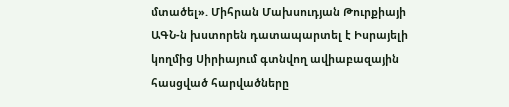մտածել». Միհրան Մախսուդյան Թուրքիայի ԱԳՆ-ն խստորեն դատապարտել է Իսրայելի կողմից Սիրիայում գտնվող ավիաբազային հասցված հարվածները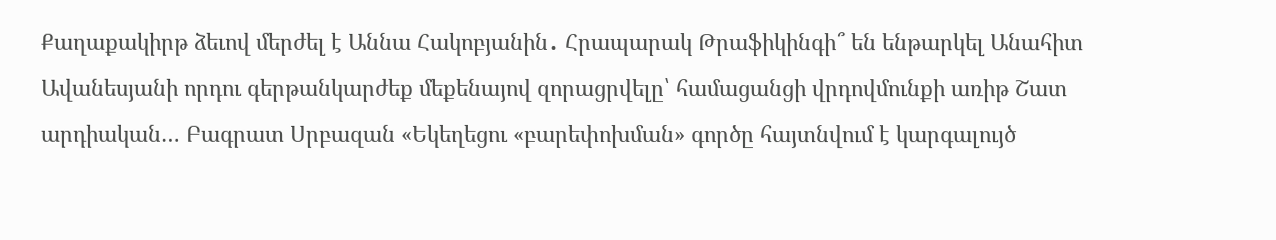Քաղաքակիրթ ձեւով մերժել է Աննա Հակոբյանին․ Հրապարակ Թրաֆիկինգի՞ են ենթարկել Անահիտ Ավանեսյանի որդու գերթանկարժեք մեքենայով զորացրվելը՝ համացանցի վրդովմունքի առիթ Շատ արդիական… Բագրատ Սրբազան «Եկեղեցու «բարեփոխման» գործը հայտնվում է կարգալույծ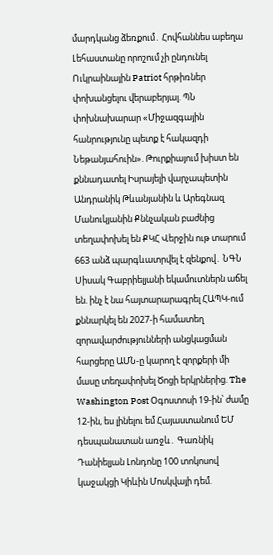մարդկանց ձեռքում․ Հովհաննես աբեղա Լեհաստանը որոշում չի ընդունել Ուկրաինային Patriot հրթիռներ փոխանցելու վերաբերյալ. ՊՆ փոխնախարար «Միջազգային հանրությունը պետք է հակազդի Նեթանյահուին». Թուրքիայում խիստ են քննադատել Իսրայելի վարչապետին Անդրանիկ Թևանյանին և Արեգնազ Մանուկյանին Քննչական բաժնից տեղափոխել են ՔԿՀ Վերջին ութ տարում 663 անձ պարգևատրվել է զենքով․ ՆԳՆ Սիսակ Գաբրիելյանի եկամուտներն աճել են. ինչ է նա հայտարարագրել ՀԱՊԿ-ում քննարկել են 2027-ի համատեղ զորավարժությունների անցկացման հարցերը ԱՄՆ-ը կարող է զորքերի մի մասը տեղափոխել Ծոցի երկրներից. The Washington Post Օգոստոսի 19-ին՝ ժամը 12-ին, ես լինելու եմ Հայաստանում ԵՄ դեսպանատան առջև․ Գառնիկ Դանիելյան Լոնդոնը 100 տոկոսով կաջակցի Կիևին Մոսկվայի դեմ.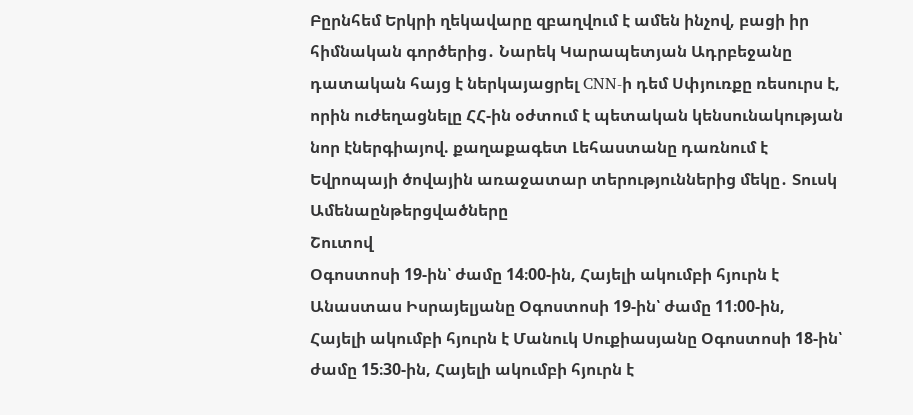Բըրնհեմ Երկրի ղեկավարը զբաղվում է ամեն ինչով, բացի իր հիմնական գործերից․ Նարեկ Կարապետյան Ադրբեջանը դատական հայց է ներկայացրել CNN-ի դեմ Սփյուռքը ռեսուրս է, որին ուժեղացնելը ՀՀ-ին օժտում է պետական կենսունակության նոր էներգիայով. քաղաքագետ Լեհաստանը դառնում է Եվրոպայի ծովային առաջատար տերություններից մեկը․ Տուսկ
Ամենաընթերցվածները
Շուտով
Օգոստոսի 19-ին՝ ժամը 14։00-ին, Հայելի ակումբի հյուրն է Անաստաս Իսրայելյանը Օգոստոսի 19-ին՝ ժամը 11։00-ին, Հայելի ակումբի հյուրն է Մանուկ Սուքիասյանը Օգոստոսի 18-ին՝ ժամը 15։30-ին, Հայելի ակումբի հյուրն է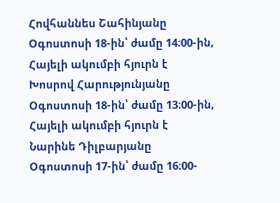Հովհաննես Շահինյանը Օգոստոսի 18-ին՝ ժամը 14։00-ին, Հայելի ակումբի հյուրն է Խոսրով Հարությունյանը Օգոստոսի 18-ին՝ ժամը 13։00-ին, Հայելի ակումբի հյուրն է Նարինե Դիլբարյանը Օգոստոսի 17-ին՝ ժամը 16։00-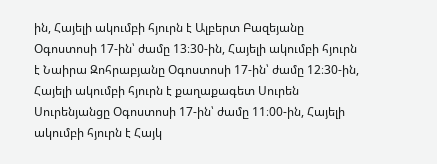ին, Հայելի ակումբի հյուրն է Ալբերտ Բազեյանը Օգոստոսի 17-ին՝ ժամը 13։30-ին, Հայելի ակումբի հյուրն է Նաիրա Զոհրաբյանը Օգոստոսի 17-ին՝ ժամը 12։30-ին, Հայելի ակումբի հյուրն է քաղաքագետ Սուրեն Սուրենյանցը Օգոստոսի 17-ին՝ ժամը 11։00-ին, Հայելի ակումբի հյուրն է Հայկ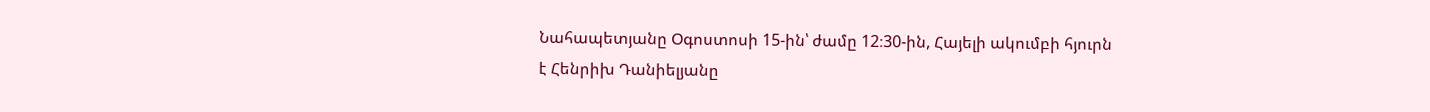Նահապետյանը Օգոստոսի 15-ին՝ ժամը 12։30-ին, Հայելի ակումբի հյուրն է Հենրիխ Դանիելյանը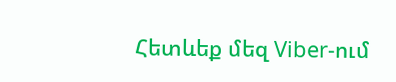Հետևեք մեզ Viber-ում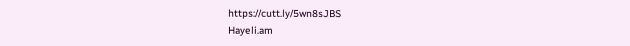https://cutt.ly/5wn8sJBS
Hayeli.am